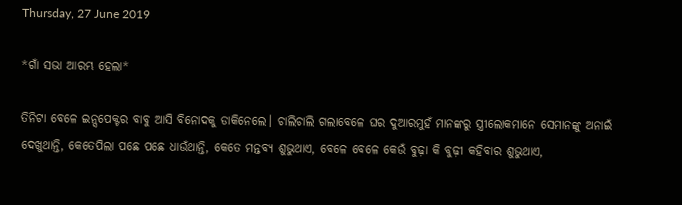Thursday, 27 June 2019

*ଗାଁ ସଭା ଆରମ୍ଭ ହେଲା*

ତିନିଟା ବେଳେ ଇନ୍ସପେକ୍ଟର ବାବୁ ଆସି ବିନୋଦକୁ ଡାକିନେଲେ। ଚାଲିଚାଲି ଗଲାବେଳେ ଘର ଦୁଆରମୁହଁ ମାନଙ୍କରୁ ସ୍ତ୍ରୀଲୋକମାନେ ସେମାନଙ୍କୁ ଅନାଇଁ ଦେଖୁଥାନ୍ତି, କେତେପିଲା ପଛେ ପଛେ ଧାଉଁଥାନ୍ତି, କେତେ ମନ୍ତବ୍ୟ ଶୁଭୁଥାଏ, ବେଳେ ବେଳେ କେଉଁ ବୁଢ଼ା କି ବୁଢ଼ୀ କହିବାର ଶୁଭୁଥାଏ,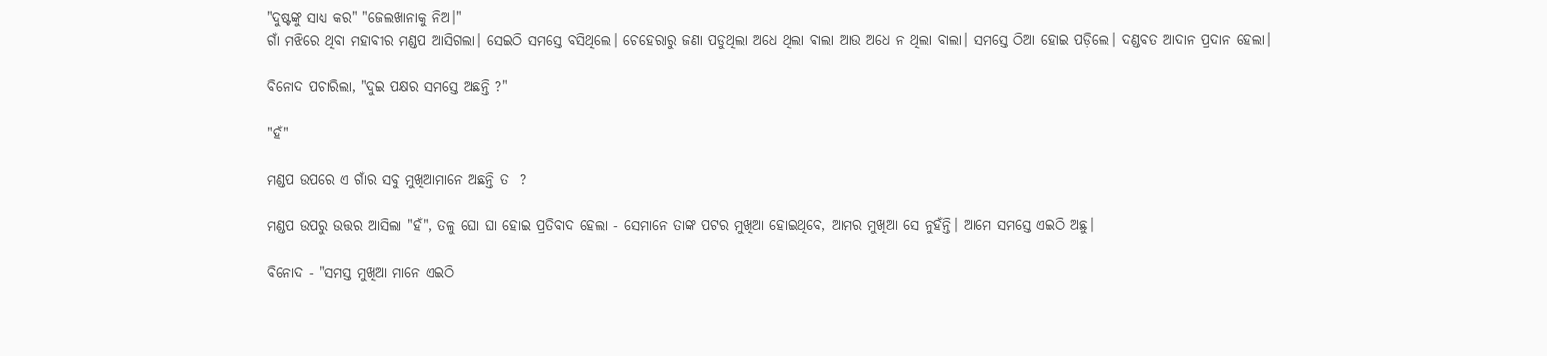"ଦୁଷ୍ଟଙ୍କୁ ସାଧ୍ୟ କର" "ଜେଲଖାନାକୁ ନିଅ।"
ଗାଁ ମଝିରେ ଥିବା ମହାବୀର ମଣ୍ଡପ ଆସିଗଲା। ସେଇଠି ସମସ୍ତେ ବସିଥିଲେ। ଚେହେରାରୁ ଜଣା ପଡୁଥିଲା ଅଧେ ଥିଲା ଵାଲା ଆଉ ଅଧେ ନ ଥିଲା ବାଲା। ସମସ୍ତେ ଠିଆ ହୋଇ ପଡ଼ିଲେ। ଦଣ୍ଡବତ ଆଦାନ ପ୍ରଦାନ ହେଲା।

ବିନୋଦ ପଚାରିଲା, "ଦୁଇ ପକ୍ଷର ସମସ୍ତେ ଅଛନ୍ତି ?"

"ହଁ"

ମଣ୍ଡପ ଉପରେ ଏ ଗାଁର ସବୁ ମୁଖିଆମାନେ ଅଛନ୍ତି ତ  ?

ମଣ୍ଡପ ଉପରୁ ଉତ୍ତର ଆସିଲା "ହଁ", ତଳୁ ଘୋ ଘା ହୋଇ ପ୍ରତିବାଦ ହେଲା - ସେମାନେ ତାଙ୍କ ପଟର ମୁଖିଆ ହୋଇଥିବେ, ଆମର ମୁଖିଆ ସେ ନୁହଁନ୍ତି। ଆମେ ସମସ୍ତେ ଏଇଠି ଅଛୁ।

ବିନୋଦ - "ସମସ୍ତ ମୁଖିଆ ମାନେ ଏଇଠି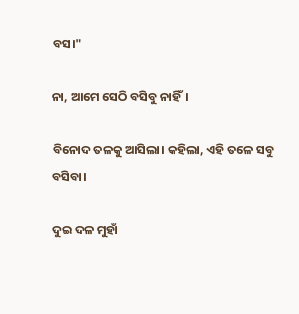ବସ।"

ନା, ଆମେ ସେଠି ବସିବୁ ନାହିଁ।

ବିନୋଦ ତଳକୁ ଆସିଲା। କହିଲା, ଏହି ତଳେ ସବୁ ବସିବା।

ଦୁଇ ଦଳ ମୁହାଁ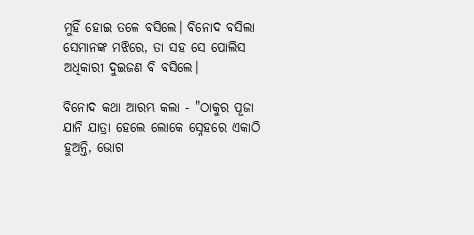ମୁହିଁ ହୋଇ ତଳେ ବସିଲେ। ବିନୋଦ ବସିଲା ସେମାନଙ୍କ ମଝିରେ, ତା ସହ ସେ ପୋଲିସ ଅଧିକାରୀ ଦୁଇଜଣ ବି ବସିଲେ।

ବିନୋଦ କଥା ଆରମ୍ଭ କଲା - "ଠାକୁର ପୂଜା ଯାନି ଯାତ୍ରା ହେଲେ ଲୋକେ ସ୍ନେହରେ ଏକାଠି ହୁଅନ୍ତି, ଭୋଗ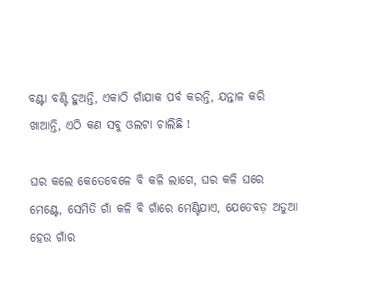ବଣ୍ଟା ବଣ୍ଟି ହୁଅନ୍ତି, ଏକାଠି ଗାଁଯାକ ପର୍ବ କରନ୍ତି, ଯନ୍ତାଳ କରି ଖାଆନ୍ତି, ଏଠି କଣ ସବୁ ଓଲଟା ଚାଲିଛି !

ଘର କଲେ କେତେବେଳେ ବି କଳି ଲାଗେ, ଘର କଳି ଘରେ ମେଣ୍ଟେ, ସେମିତି ଗାଁ କଳି ବି ଗାଁରେ ମେଣ୍ଟିଯାଏ, ଯେତେବଡ଼ ଅଡୁଆ ହେଉ ଗାଁର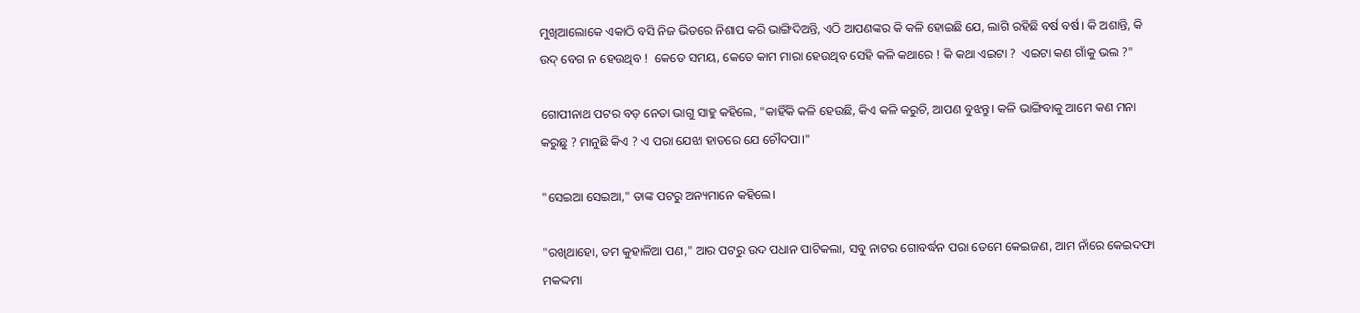ମୁଖିଆଲୋକେ ଏକାଠି ବସି ନିଜ ଭିତରେ ନିଶାପ କରି ଭାଙ୍ଗିଦିଅନ୍ତି, ଏଠି ଆପଣଙ୍କର କି କଳି ହୋଇଛି ଯେ, ଲାଗି ରହିଛି ବର୍ଷ ବର୍ଷ। କି ଅଶାନ୍ତି, କି ଉଦ୍ ବେଗ ନ ହେଉଥିବ !  କେତେ ସମୟ, କେତେ କାମ ମାରା ହେଉଥିବ ସେହି କଳି କଥାରେ ! କି କଥା ଏଇଟା ?  ଏଇଟା କଣ ଗାଁକୁ ଭଲ ?"

ଗୋପୀନାଥ ପଟର ବଡ଼ ନେତା ଭାଗୁ ସାହୁ କହିଲେ, "କାହିଁକି କଳି ହେଉଛି, କିଏ କଳି କରୁଚି, ଆପଣ ବୁଝନ୍ତୁ। କଳି ଭାଙ୍ଗିବାକୁ ଆମେ କଣ ମନା କରୁଛୁ ? ମାନୁଛି କିଏ ? ଏ ପରା ଯେଝା ହାତରେ ଯେ ଚୌଦପା।"

"ସେଇଆ ସେଇଆ," ତାଙ୍କ ପଟରୁ ଅନ୍ୟମାନେ କହିଲେ।

"ରଖିଥାହୋ, ତମ କୁହାଳିଆ ପଣ," ଆର ପଟରୁ ଉଦ ପଧାନ ପାଟିକଲା, ସବୁ ନାଟର ଗୋବର୍ଦ୍ଧନ ପରା ତେମେ କେଇଜଣ, ଆମ ନାଁରେ କେଇଦଫା ମକଦ୍ଦମା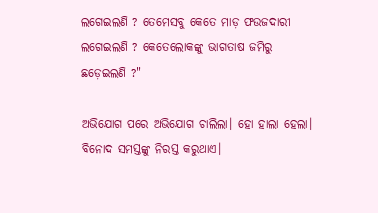ଲଗେଇଲଣି ? ତେମେସବୁ କେତେ ମାଡ଼ ଫଉଜଦାରୀ ଲଗେଇଲଣି ? କେତେଲୋକଙ୍କୁ ଭାଗତାଷ ଜମିରୁ ଛଡ଼େଇଲଣି ?"

ଅଭିଯୋଗ ପରେ ଅଭିଯୋଗ ଚାଲିଲା। ହୋ ହାଲା ହେଲା। ବିନୋଦ ସମସ୍ତଙ୍କୁ ନିରସ୍ତ କରୁଥାଏ।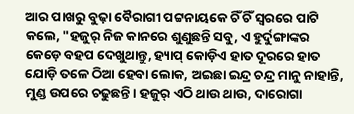ଆର ପାଖରୁ ବୁଢ଼ା ବୈରାଗୀ ପଟ୍ଟନାୟକେ ଚିଁ ଚିଁ ସ୍ୱରରେ ପାଟି କଲେ, "ହଜୁର୍ ନିଜ କାନରେ ଶୁଣୁଛନ୍ତି ସବୁ, ଏ ହୁର୍ଦୁଙ୍ଗାଙ୍କର କେଡ଼େ ବହପ ଦେଖୁଥାନ୍ତୁ, ହ୍ୟାପ୍ କୋଡ଼ିଏ ହାତ ଦୂରରେ ହାତ ଯୋଡ଼ି ତଳେ ଠିଆ ହେବା ଲୋକ, ଅଇଛା ଇନ୍ଦ୍ର ଚନ୍ଦ୍ର ମାନୁ ନାହାନ୍ତି, ମୁଣ୍ଡ ଉପରେ ଚଢୁଛନ୍ତି। ହଜୁର୍ ଏଠି ଥାଉ ଥାଉ, ଦାରୋଗା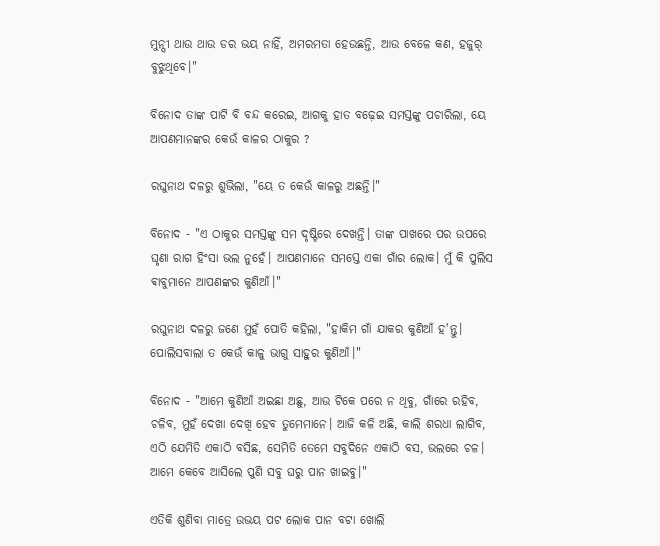ମୁନ୍ସୀ ଥାଉ ଥାଉ ଡର ଭୟ ନାହିଁ, ଅମରମତା ହେଉଛନ୍ତି, ଆଉ ବେଳେ କଣ, ହଜୁର୍ ବୁଝୁଥିବେ।"

ବିନୋଦ ତାଙ୍କ ପାଟି ବି ବନ୍ଦ କରେଇ, ଆଗକୁ ହାତ ବଢ଼େଇ ସମସ୍ତଙ୍କୁ ପଚାରିଲା, ୟେ ଆପଣମାନଙ୍କର କେଉଁ କାଳର ଠାକୁର ?

ରଘୁନାଥ ଦଳରୁ ଶୁଭିଲା, "ୟେ ତ କେଉଁ କାଳରୁ ଅଛନ୍ତି।"

ବିନୋଦ - "ଏ ଠାକୁର ସମସ୍ତଙ୍କୁ ସମ ଦୃଷ୍ଟିରେ ଦେଖନ୍ତି। ତାଙ୍କ ପାଖରେ ପର ଉପରେ ଘୃଣା ରାଗ ହିଂସା ଭଲ ନୁହେଁ। ଆପଣମାନେ ସମସ୍ତେ ଏକା ଗାଁର ଲୋକ। ମୁଁ କି ପୁଲିସ ଵାବୁମାନେ ଆପଣଙ୍କର କୁଣିଆଁ।"

ରଘୁନାଥ ଦଳରୁ ଜଣେ ମୁହଁ ପୋତି କହିଲା, "ହାକିମ ଗାଁ ଯାକର କୁଣିଆଁ ହ'ନ୍ତୁ। ପୋଲିସବାଲା ତ କେଉଁ କାଳୁ ଭାଗୁ ସାହୁର କୁଣିଆଁ।"

ବିନୋଦ - "ଆମେ କୁଣିଆଁ ଅଇଛା ଅଛୁ, ଆଉ ଟିକେ ପରେ ନ ଥିବୁ, ଗାଁରେ ରହିବ, ଚଳିବ, ମୁହଁ ଦେଖା ଦେଖି ହେବ ତୁମେମାନେ। ଆଜି କଳି ଅଛି, କାଲି ଶରଧା ଲାଗିବ, ଏଠି ଯେମିତି ଏକାଠି ବସିଛ, ସେମିତି ତେମେ ସବୁଦିନେ ଏକାଠି ବସ, ଭଲରେ ଚଳ। ଆମେ କେବେ ଆସିଲେ ପୁଣି ସବୁ ଘରୁ ପାନ ଖାଇବୁ।"

ଏତିକି ଶୁଣିବା ମାତ୍ରେ ଉଭୟ ପଟ ଲୋକ ପାନ ବଟା ଖୋଲି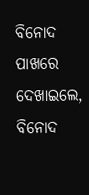ବିନୋଦ ପାଖରେ ଦେଖାଇଲେ, ବିନୋଦ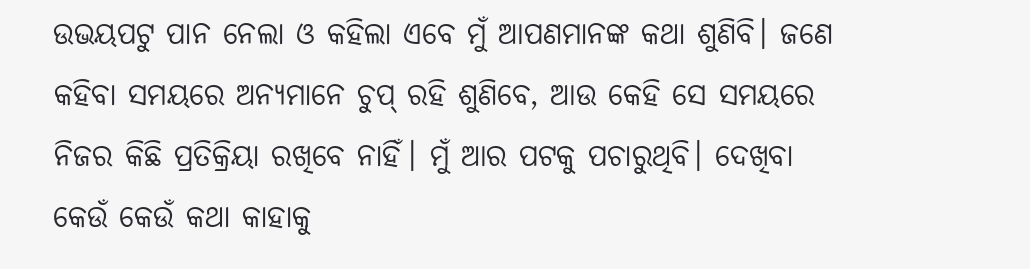ଉଭୟପଟୁ ପାନ ନେଲା ଓ କହିଲା ଏବେ ମୁଁ ଆପଣମାନଙ୍କ କଥା ଶୁଣିବି। ଜଣେ କହିବା ସମୟରେ ଅନ୍ୟମାନେ ଚୁପ୍ ରହି ଶୁଣିବେ, ଆଉ କେହି ସେ ସମୟରେ ନିଜର କିଛି ପ୍ରତିକ୍ରିୟା ରଖିବେ ନାହିଁ। ମୁଁ ଆର ପଟକୁ ପଚାରୁଥିବି। ଦେଖିବା କେଉଁ କେଉଁ କଥା କାହାକୁ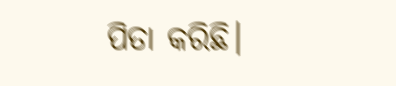ପିତା କରିଛି।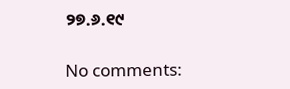୨୭.୬.୧୯

No comments: